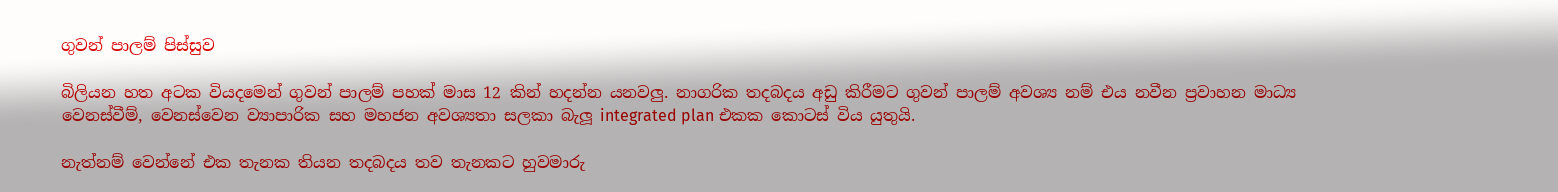ගුවන් පාලම් පිස්සුව

බිලියන හත අටක වියදමෙන් ගුවන් පාලම් පහක් මාස 12 කින් හදන්න යනවලු. නාගරික තදබදය අඩු කිරීමට ගුවන් පාලම් අවශ්‍ය නම් එය නවීන ප්‍රවාහන මාධ්‍ය වෙනස්වීම්, වෙනස්වෙන ව්‍යාපාරික සහ මහජන අවශ්‍යතා සලකා බැලූ integrated plan එකක කොටස් විය යුතුයි.

නැත්නම් වෙන්නේ එක තැනක තියන තදබදය තව තැනකට හුවමාරු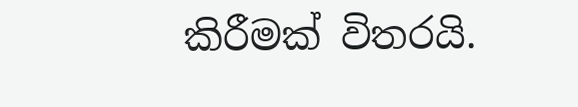කිරීමක් විතරයි.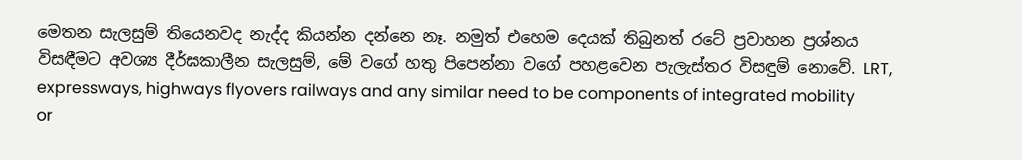මෙතන සැලසුම් තියෙනවද නැද්ද කියන්න දන්නෙ නෑ. නමුත් එහෙම දෙයක් තිබුනත් රටේ ප්‍රවාහන ප්‍රශ්නය විසඳීමට අවශ්‍ය දීර්ඝකාලීන සැලසුම්, මේ වගේ හතු පිපෙන්නා වගේ පහළවෙන පැලැස්තර විසඳුම් නොවේ. LRT, expressways, highways flyovers railways and any similar need to be components of integrated mobility or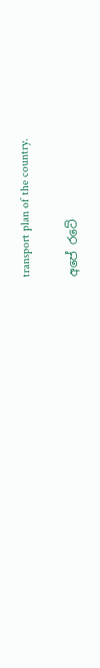transport plan of the country.

අපේ රටේ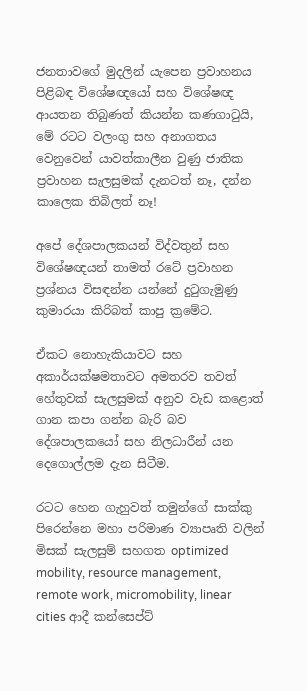ජනතාවගේ මුදලින් යැපෙන ප්‍රවාහනය පිළිබඳ විශේෂඥයෝ සහ විශේෂඥ ආයතන තිබුණත් කියන්න කණගාටුයි, මේ රටට වලංගු සහ අනාගතය වෙනුවෙන් යාවත්කාලීන වුණු ජාතික ප්‍රවාහන සැලසුමක් දැනටත් නෑ, දන්න කාලෙක තිබිලත් නෑ!

අපේ දේශපාලකයන් විද්වතුන් සහ විශේෂඥයන් තාමත් රටේ ප්‍රවාහන ප්‍රශ්නය විසඳන්න යන්නේ දුටුගැමුණු කුමාරයා කිරිබත් කාපු ක්‍රමේට.

ඒකට නොහැකියාවට සහ අකාර්යක්ෂමතාවට අමතරව තවත් හේතුවක් සැලසුමක් අනුව වැඩ කළොත් ගාන කපා ගන්න බැරි බව දේශපාලකයෝ සහ නිලධාරීන් යන දෙගොල්ලම දැන සිටීම.

රටට හෙන ගැහුවත් තමුන්ගේ සාක්කු පිරෙන්නෙ මහා පරිමාණ ව්‍යාපෘති වලින් මිසක් සැලසුම් සහගත optimized mobility, resource management, remote work, micromobility, linear cities ආදී කන්සෙප්ට්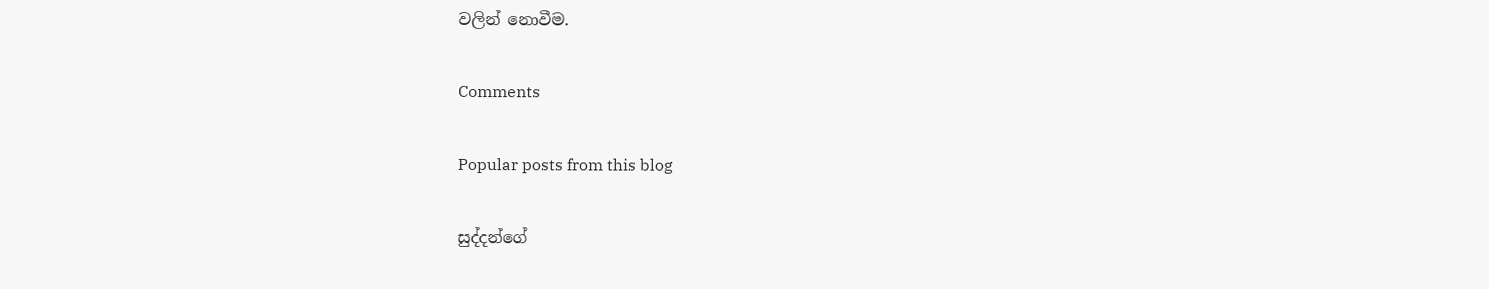වලින් නොවීම.

Comments

Popular posts from this blog

සුද්දන්ගේ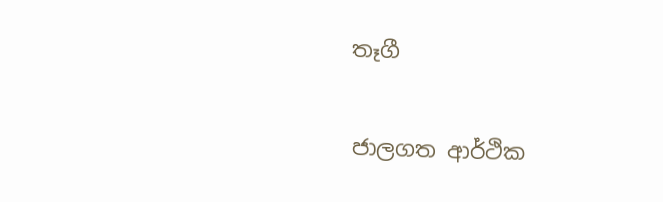තෑගී

ජාලගත ආර්ථික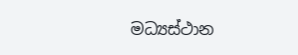මධ්‍යස්ථාන